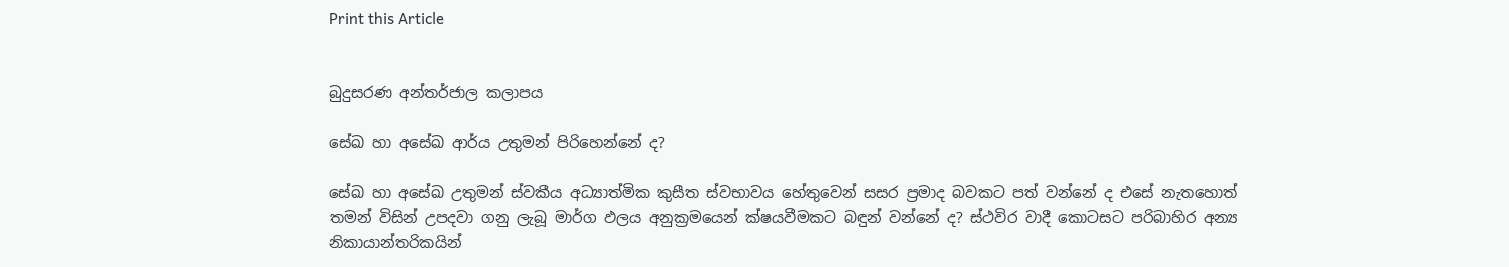Print this Article


බුදුසරණ අන්තර්ජාල කලාපය

සේඛ හා අසේඛ ආර්ය උතුමන් පිරිහෙන්නේ ද?

සේඛ හා අසේඛ උතුමන් ස්වකීය අධ්‍යාත්මික කුසීත ස්වභාවය හේතුවෙන් සසර ප්‍රමාද බවකට පත් වන්නේ ද එසේ නැතහොත් තමන් විසින් උපදවා ගනු ලැබූ මාර්ග ඵලය අනුක්‍රමයෙන් ක්ෂයවීමකට බඳුන් වන්නේ ද? ස්ථවිර වාදී කොටසට පරිබාහිර අන්‍ය නිකායාන්තරිකයින්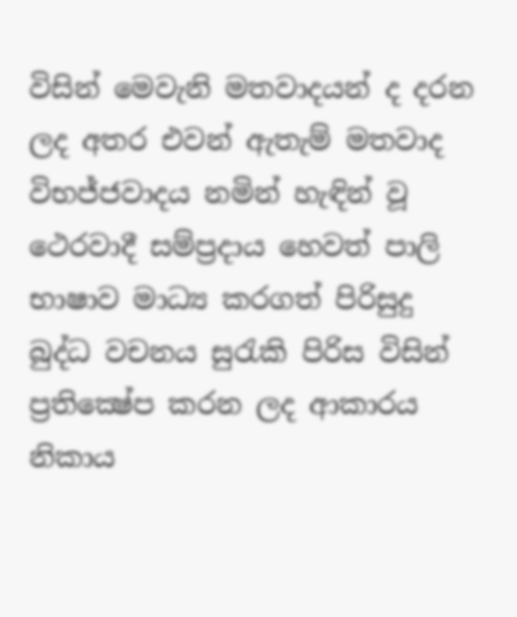විසින් මෙවැනි මතවාදයන් ද දරන ලද අතර එවන් ඇතැම් මතවාද විභජ්ජවාදය නමින් හැඳින් වූ ථෙරවාදී සම්ප්‍රදාය හෙවත් පාලි භාෂාව මාධ්‍ය කරගත් පිරිසුදු බුද්ධ වචනය සුරැකි පිරිස විසින් ප්‍රතික්‍ෂේප කරන ලද ආකාරය නිකාය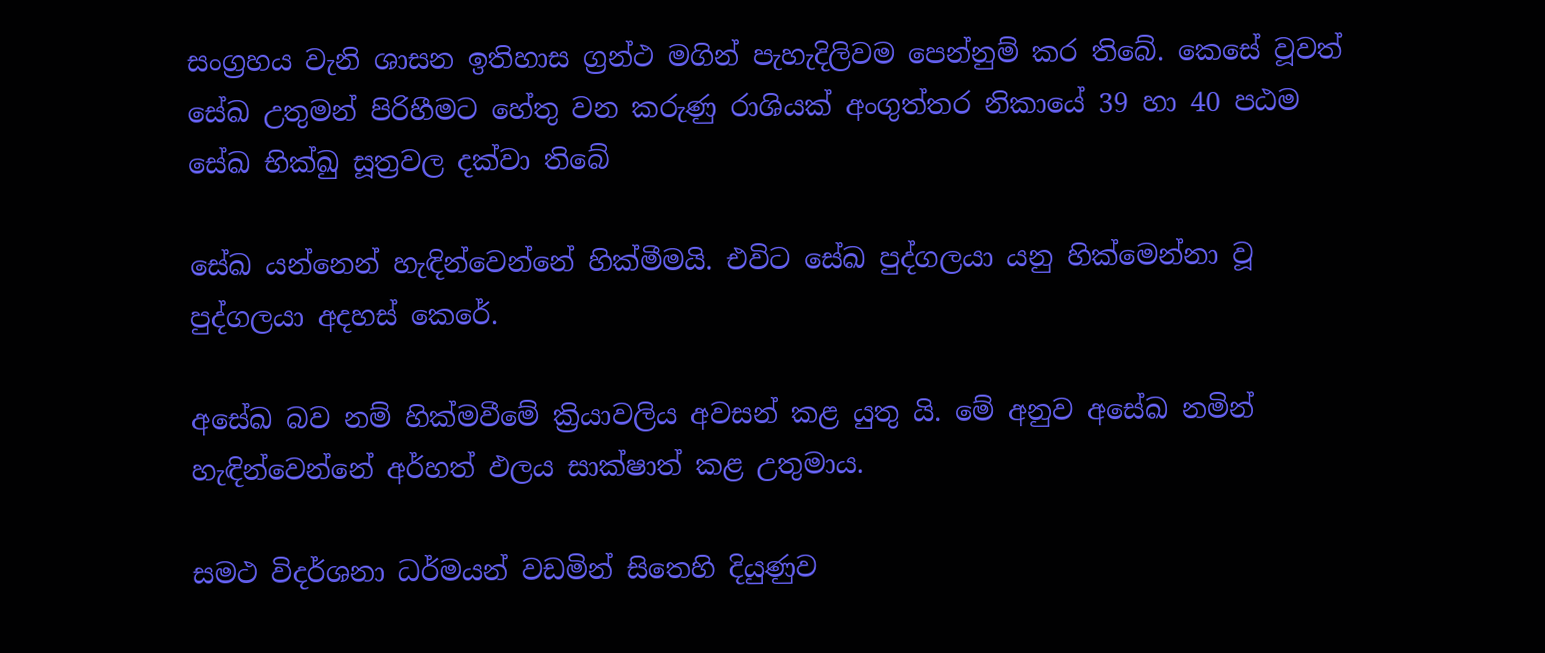සංග්‍රහය වැනි ශාසන ඉතිහාස ග්‍රන්ථ මගින් පැහැදිලිවම පෙන්නුම් කර තිබේ. කෙසේ වූවත් සේඛ උතුමන් පිරිහීමට හේතු වන කරුණු රාශියක් අංගුත්තර නිකායේ 39 හා 40 පඨම සේඛ භික්‍ඛු සූත්‍රවල දක්වා තිබේ

සේඛ යන්නෙන් හැඳින්වෙන්නේ හික්මීමයි. එවිට සේඛ පුද්ගලයා යනු හික්මෙන්නා වූ පුද්ගලයා අදහස් කෙරේ.

අසේඛ බව නම් හික්මවීමේ ක්‍රියාවලිය අවසන් කළ යුතු යි. මේ අනුව අසේඛ නමින් හැඳින්වෙන්නේ අර්හත් ඵලය සාක්ෂාත් කළ උතුමාය.

සමථ විදර්ශනා ධර්මයන් වඩමින් සිතෙහි දියුණුව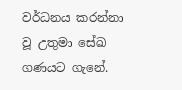වර්ධනය කරන්නා වූ උතුමා සේඛ ගණයට ගැනේ.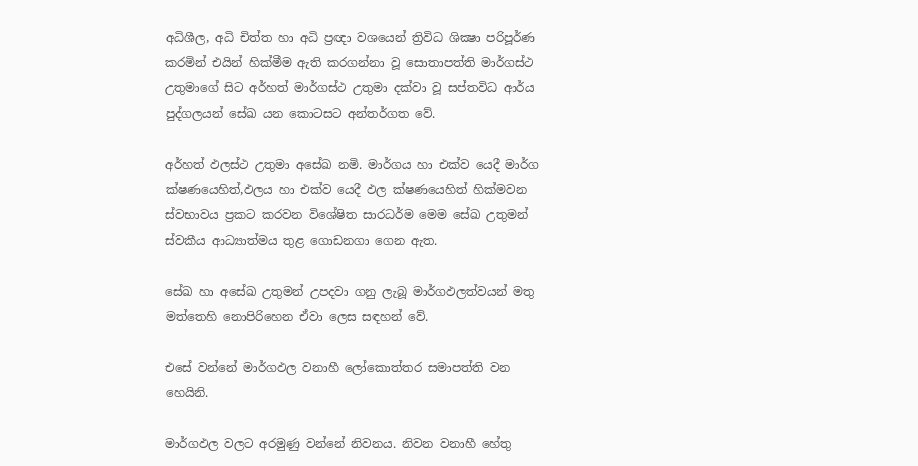අධිශීල, අධි චිත්ත හා අධි ප්‍රඥා වශයෙන් ත්‍රිවිධ ශික්‍ෂා පරිපූර්ණ කරමින් එයින් හික්මීම ඇති කරගන්නා වූ සොතාපත්ති මාර්ගස්ථ උතුමාගේ සිට අර්හත් මාර්ගස්ථ උතුමා දක්වා වූ සප්තවිධ ආර්ය පුද්ගලයන් සේඛ යන කොටසට අන්තර්ගත වේ.

අර්හත් ඵලස්ථ උතුමා අසේඛ නමි. මාර්ගය හා එක්ව යෙදී මාර්ග ක්ෂණයෙහිත්,ඵලය හා එක්ව යෙදී ඵල ක්ෂණයෙහිත් හික්මවන ස්වභාවය ප්‍රකට කරවන විශේෂිත සාරධර්ම මෙම සේඛ උතුමන් ස්වකීය ආධ්‍යාත්මය තුළ ගොඩනගා ගෙන ඇත.

සේඛ හා අසේඛ උතුමන් උපදවා ගනු ලැබූ මාර්ගඵලත්වයන් මතු මත්තෙහි නොපිරිහෙන ඒවා ලෙස සඳහන් වේ.

එසේ වන්නේ මාර්ගඵල වනාහී ලෝකොත්තර සමාපත්ති වන හෙයිනි.

මාර්ගඵල වලට අරමුණු වන්නේ නිවනය. නිවන වනාහී හේතු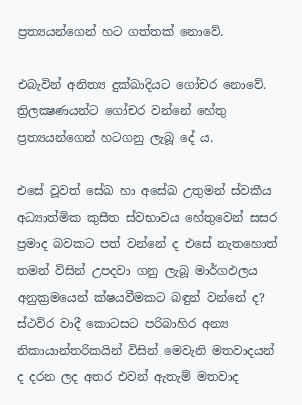ප්‍රත්‍යයන්ගෙන් හට ගත්තක් නොවේ.

එබැවින් අනිත්‍ය දුක්ඛාදියට ගෝචර නොවේ. ත්‍රිලක්‍ෂණයන්ට ගෝචර වන්නේ හේතු ප්‍රත්‍යයන්ගෙන් හටගනු ලැබූ දේ ය.

එසේ වූවත් සේඛ හා අසේඛ උතුමන් ස්වකීය අධ්‍යාත්මික කුසීත ස්වභාවය හේතුවෙන් සසර ප්‍රමාද බවකට පත් වන්නේ ද එසේ නැතහොත් තමන් විසින් උපදවා ගනු ලැබූ මාර්ගඵලය අනුක්‍රමයෙන් ක්ෂයවීමකට බඳුන් වන්නේ ද? ස්ථවිර වාදී කොටසට පරිබාහිර අන්‍ය නිකායාන්තරිකයින් විසින් මෙවැනි මතවාදයන් ද දරන ලද අතර එවන් ඇතැම් මතවාද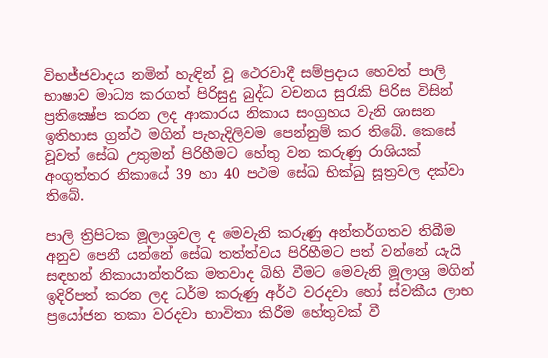විභජ්ජවාදය නමින් හැඳින් වූ ථෙරවාදී සම්ප්‍රදාය හෙවත් පාලි භාෂාව මාධ්‍ය කරගත් පිරිසුදු බුද්ධ වචනය සුරැකි පිරිස විසින් ප්‍රතික්‍ෂේප කරන ලද ආකාරය නිකාය සංග්‍රහය වැනි ශාසන ඉතිහාස ග්‍රන්ථ මගින් පැහැදිලිවම පෙන්නුම් කර තිබේ. කෙසේ වූවත් සේඛ උතුමන් පිරිහීමට හේතු වන කරුණු රාශියක් අංගුත්තර නිකායේ 39 හා 40 පථම සේඛ භික්‍ඛු සූත්‍රවල දක්වා තිබේ.

පාලි ත්‍රිපිටක මූලාශ්‍රවල ද මෙවැනි කරුණු අන්තර්ගතව තිබීම අනුව පෙනී යන්නේ සේඛ තත්ත්වය පිරිහීමට පත් වන්නේ යැයි සඳහන් නිකායාන්තරික මතවාද බිහි වීමට මෙවැනි මූලාශ්‍ර මගින් ඉදිරිපත් කරන ලද ධර්ම කරුණු අර්ථ වරදවා හෝ ස්වකීය ලාභ ප්‍රයෝජන තකා වරදවා භාවිතා කිරීම හේතුවක් වී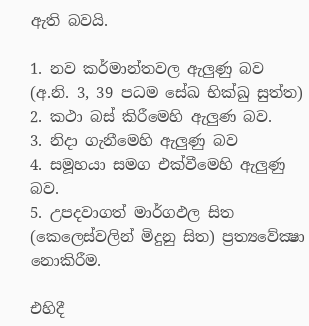ඇති බවයි.

1. නව කර්මාන්තවල ඇලුණු බව (අ.නි. 3, 39 පධම සේඛ භික්‍ඛු සුත්ත)
2. කථා බස් කිරීමෙහි ඇලුණ බව.
3. නිදා ගැනීමෙහි ඇලුණු බව
4. සමූහයා සමග එක්වීමෙහි ඇලුණු බව.
5. උපදවාගත් මාර්ගඵල සිත (කෙලෙස්වලින් මිදුනු සිත) ප්‍රත්‍යවේක්‍ෂා නොකිරීම.

එහිදී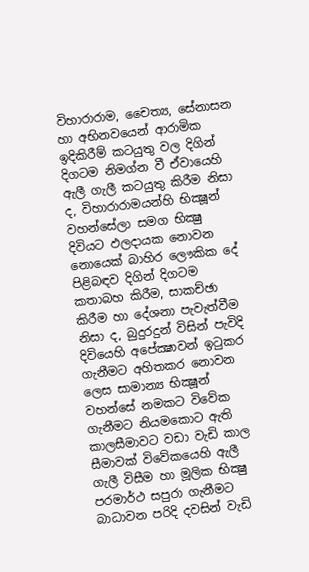විහාරාරාම, චෛත්‍ය, සේනාසන හා අභිනවයෙන් ආරාමික ඉදිකිරීම් කටයුතු වල දිගින් දිගටම නිමග්න වී ඒවායෙහි ඇලී ගැලී කටයුතු කිරීම නිසා ද, විහාරාරාමයන්හි භික්‍ෂූන් වහන්සේලා සමග භික්‍ෂු දිවියට ඵලදායක නොවන නොයෙක් බාහිර ලෞකික දේ පිළිබඳව දිගින් දිගටම කතාබහ කිරීම, සාකච්ඡා කිරීම හා දේශනා පැවැත්වීම නිසා ද, බුදුරදුන් විසින් පැවිදි දිවියෙහි අපේක්‍ෂාවන් ඉටුකර ගැනීමට අහිතකර නොවන ලෙස සාමාන්‍ය භික්‍ෂූන් වහන්සේ නමකට විවේක ගැනීමට නියමකොට ඇති කාලසීමාවට වඩා වැඩි කාල සීමාවක් විවේකයෙහි ඇලී ගැලී විසීම හා මූලික භික්‍ෂු පරමාර්ථ සපුරා ගැනීමට බාධාවන පරිදි දවසින් වැඩි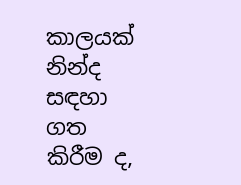කාලයක් නින්ද සඳහා ගත කිරීම ද,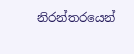නිරන්තරයෙන්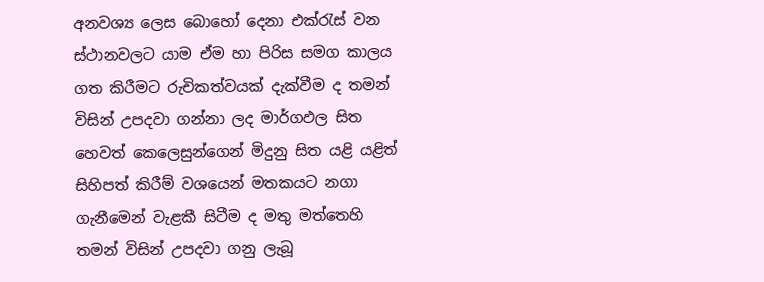අනවශ්‍ය ලෙස බොහෝ දෙනා එක්රැස් වන ස්ථානවලට යාම ඒම හා පිරිස සමග කාලය ගත කිරීමට රුචිකත්වයක් දැක්වීම ද තමන් විසින් උපදවා ගන්නා ලද මාර්ගඵල සිත හෙවත් කෙලෙසුන්ගෙන් මිදුනු සිත යළි යළිත් සිහිපත් කිරීම් වශයෙන් මතකයට නගා ගැනීමෙන් වැළකී සිටීම ද මතු මත්තෙහි තමන් විසින් උපදවා ගනු ලැබූ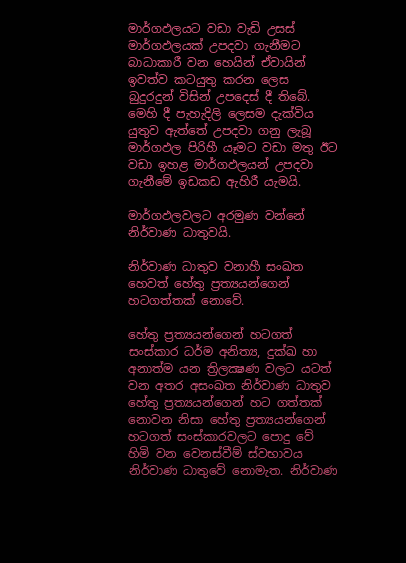මාර්ගඵලයට වඩා වැඩි උසස් මාර්ගඵලයක් උපදවා ගැනීමට බාධාකාරී වන හෙයින් ඒවායින් ඉවත්ව කටයුතු කරන ලෙස බුදුරදුන් විසින් උපදෙස් දී තිබේ. මෙහි දී පැහැදිලි ලෙසම දැක්විය යුතුව ඇත්තේ උපදවා ගනු ලැබූ මාර්ගඵල පිරිහී යෑමට වඩා මතු ඊට වඩා ඉහළ මාර්ගඵලයන් උපදවා ගැනීමේ ඉඩකඩ ඇහිරී යැමයි.

මාර්ගඵලවලට අරමුණ වන්නේ නිර්වාණ ධාතුවයි.

නිර්වාණ ධාතුව වනාහී සංඛත හෙවත් හේතු ප්‍රත්‍යයන්ගෙන් හටගත්තක් නොවේ.

හේතු ප්‍රත්‍යයන්ගෙන් හටගත් සංස්කාර ධර්ම අනිත්‍ය, දුක්ඛ හා අනාත්ම යන ත්‍රිලක්‍ෂණ වලට යටත් වන අතර අසංඛත නිර්වාණ ධාතුව හේතු ප්‍රත්‍යයන්ගෙන් හට ගත්තක් නොවන නිසා හේතු ප්‍රත්‍යයන්ගෙන් හටගත් සංස්කාරවලට පොදු වේ හිමි වන වෙනස්වීම් ස්වභාවය නිර්වාණ ධාතුවේ නොමැත. නිර්වාණ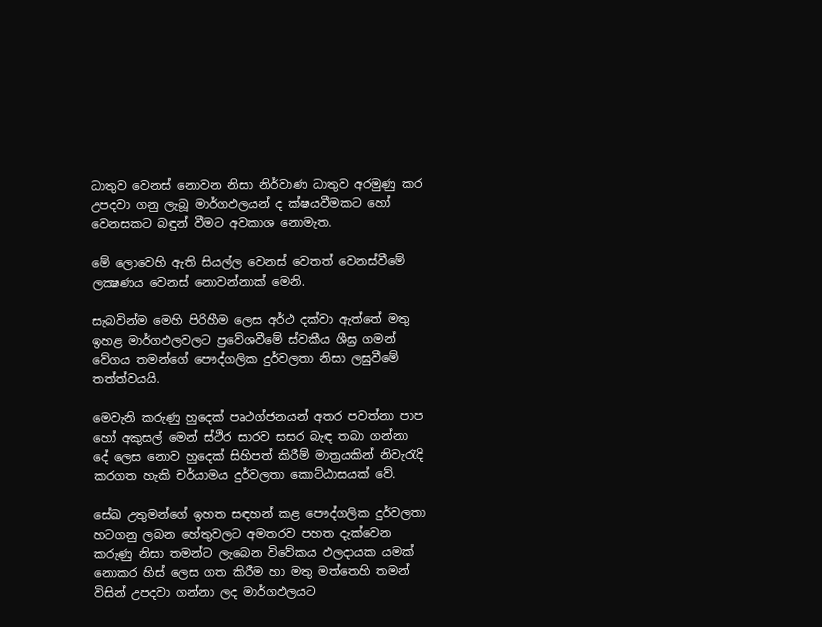ධාතුව වෙනස් නොවන නිසා නිර්වාණ ධාතුව අරමුණු කර උපදවා ගනු ලැබූ මාර්ගඵලයන් ද ක්ෂයවීමකට හෝ වෙනසකට බඳුන් වීමට අවකාශ නොමැත.

මේ ලොවෙහි ඇති සියල්ල වෙනස් වෙතත් වෙනස්වීමේ ලක්‍ෂණය වෙනස් නොවන්නාක් මෙනි.

සැබවින්ම මෙහි පිරිහීම ලෙස අර්ථ දක්වා ඇත්තේ මතු ඉහළ මාර්ගඵලවලට ප්‍රවේශවීමේ ස්වකීය ශීඝ්‍ර ගමන් වේගය තමන්ගේ පෞද්ගලික දුර්වලතා නිසා ලඝුවීමේ තත්ත්වයයි.

මෙවැනි කරුණු හුදෙක් පෘථග්ජනයන් අතර පවත්නා පාප හෝ අකුසල් මෙන් ස්ථිර සාරව සසර බැඳ තබා ගන්නා දේ ලෙස නොව හුදෙක් සිහිපත් කිරීම් මාත්‍රයකින් නිවැරැදි කරගත හැකි චර්යාමය දුර්වලතා කොට්ඨාසයක් වේ.

සේඛ උතුමන්ගේ ඉහත සඳහන් කළ පෞද්ගලික දුර්වලතා හටගනු ලබන හේතුවලට අමතරව පහත දැක්වෙන කරුණු නිසා තමන්ට ලැබෙන විවේකය ඵලදායක යමක් නොකර හිස් ලෙස ගත කිරීම හා මතු මත්තෙහි තමන් විසින් උපදවා ගන්නා ලද මාර්ගඵලයට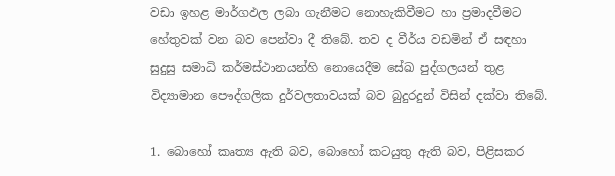වඩා ඉහළ මාර්ගඵල ලබා ගැනීමට නොහැකිවීමට හා ප්‍රමාදවීමට හේතුවක් වන බව පෙන්වා දී තිබේ. තව ද වීර්ය වඩමින් ඒ සඳහා සුදුසු සමාධි කර්මස්ථානයන්හි නොයෙදීම සේඛ පුද්ගලයන් තුළ විද්‍යාමාන පෞද්ගලික දුර්වලතාවයක් බව බුදුරදුන් විසින් දක්වා තිබේ.

1. බොහෝ කෘත්‍ය ඇති බව, බොහෝ කටයුතු ඇති බව, පිළිසකර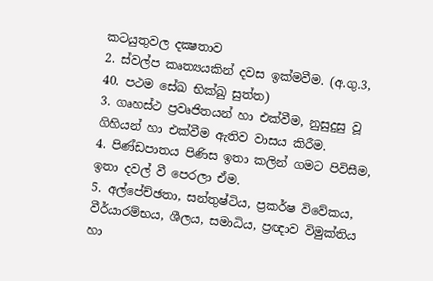කටයුතුවල දක්‍ෂතාව
2. ස්වල්ප කෘත්‍යයකින් දවස ඉක්මවීම. (අ.ගු.3, 40. පථම සේඛ භික්‍ඛු සුත්ත)
3. ගෘහස්ථ ප්‍රවෘජිතයන් හා එක්වීම, නුසුදුසු වූ ගිහියන් හා එක්වීම ඇතිව වාසය කිරීම.
4. පිණ්ඩපාතය පිණිස ඉතා කලින් ගමට පිවිසීම, ඉතා දවල් වී පෙරලා ඒම.
5. අල්පේච්ඡතා, සන්තුෂ්ටිය, ප්‍රකර්ෂ විවේකය, වීර්යාරම්භය, ශීලය, සමාධිය, ප්‍රඥාව විමුක්තිය හා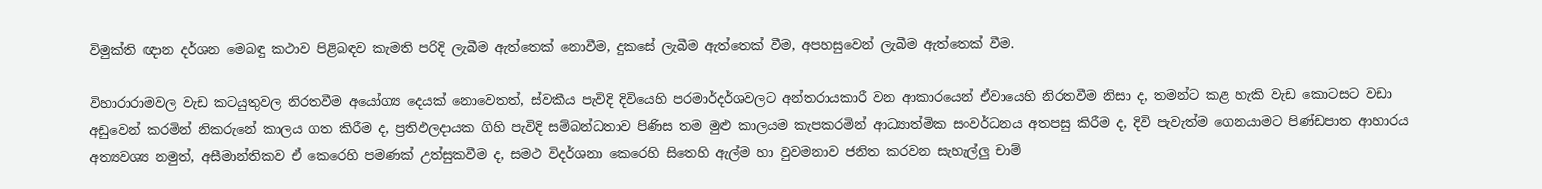විමුක්ති ඥාන දර්ශන මෙබඳු කථාව පිළිබඳව කැමති පරිදි ලැබීම ඇත්තෙක් නොවීම, දුකසේ ලැබීම ඇත්තෙක් වීම, අපහසුවෙන් ලැබීම ඇත්තෙක් වීම.

විහාරාරාමවල වැඩ කටයුතුවල නිරතවීම අයෝග්‍ය දෙයක් නොවෙතත්, ස්වකීය පැවිදි දිවියෙහි පරමාර්දර්ශවලට අන්තරායකාරී වන ආකාරයෙන් ඒවායෙහි නිරතවීම නිසා ද, තමන්ට කළ හැකි වැඩ කොටසට වඩා අඩුවෙන් කරමින් නිකරුනේ කාලය ගත කිරීම ද, ප්‍රතිඵලදායක ගිහි පැවිදි සම්බන්ධතාව පිණිස තම මුළු කාලයම කැපකරමින් ආධ්‍යාත්මික සංවර්ධනය අතපසු කිරීම ද, දිවි පැවැත්ම ගෙනයාමට පිණ්ඩපාත ආහාරය අත්‍යවශ්‍ය නමුත්, අසීමාන්තිකව ඒ කෙරෙහි පමණක් උත්සුකවීම ද, සමථ විදර්ශනා කෙරෙහි සිතෙහි ඇල්ම හා වුවමනාව ජනිත කරවන සැහැල්ලු චාම්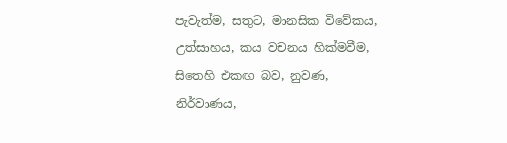පැවැත්ම, සතුට, මානසික විවේකය, උත්සාහය, කය වචනය හික්මවීම, සිතෙහි එකඟ බව, නුවණ, නිර්වාණය,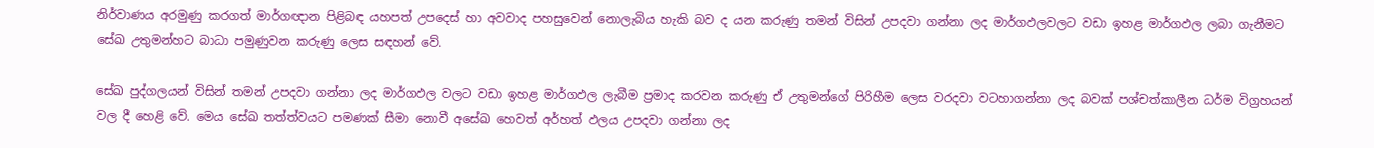නිර්වාණය අරමුණු කරගත් මාර්ගඥාන පිළිබඳ යහපත් උපදෙස් හා අවවාද පහසුවෙන් නොලැබිය හැකි බව ද යන කරුණු තමන් විසින් උපදවා ගන්නා ලද මාර්ගඵලවලට වඩා ඉහළ මාර්ගඵල ලබා ගැනීමට සේඛ උතුමන්හට බාධා පමුණුවන කරුණු ලෙස සඳහන් වේ.

සේඛ පුද්ගලයන් විසින් තමන් උපදවා ගන්නා ලද මාර්ගඵල වලට වඩා ඉහළ මාර්ගඵල ලැබීම ප්‍රමාද කරවන කරුණු ඒ උතුමන්ගේ පිරිහීම ලෙස වරදවා වටහාගන්නා ලද බවක් පශ්චත්කාලීන ධර්ම විග්‍රහයන් වල දී හෙළි වේ. මෙය සේඛ තත්ත්වයට පමණක් සීමා නොවී අසේඛ හෙවත් අර්හත් ඵලය උපදවා ගන්නා ලද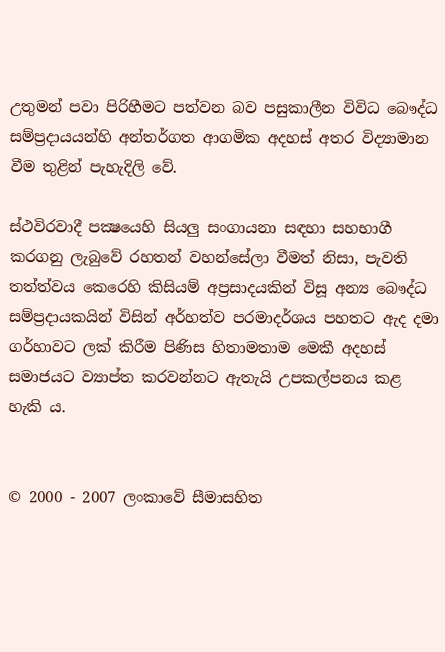උතුමන් පවා පිරිහීමට පත්වන බව පසුකාලීන විවිධ බෞද්ධ සම්ප්‍රදායයන්හි අන්තර්ගත ආගමික අදහස් අතර විද්‍යාමාන වීම තුළින් පැහැදිලි වේ.

ස්ථවිරවාදී පක්‍ෂයෙහි සියලු සංගායනා සඳහා සහභාගී කරගනු ලැබුවේ රහතන් වහන්සේලා වීමත් නිසා, පැවති තත්ත්වය කෙරෙහි කිසියම් අප්‍රසාදයකින් විසූ අන්‍ය බෞද්ධ සම්ප්‍රදායකයින් විසින් අර්හත්ව පරමාදර්ශය පහතට ඇද දමා ගර්හාවට ලක් කිරීම පිණිස හිතාමතාම මෙකී අදහස් සමාජයට ව්‍යාප්ත කරවන්නට ඇතැයි උපකල්පනය කළ හැකි ය.


© 2000 - 2007 ලංකාවේ සීමාසහිත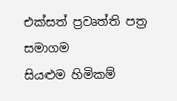එක්සත් ප්‍රවෘත්ති පත්‍ර සමාගම
සියළුම හිමිකම්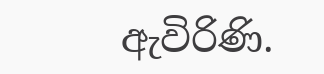ඇවිරිණි.